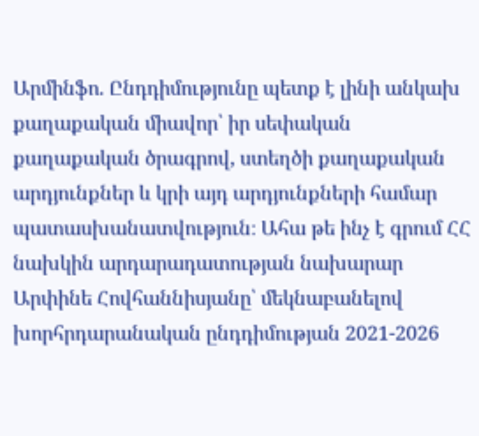Արմինֆո. Ընդդիմությունը պետք է լինի անկախ քաղաքական միավոր՝ իր սեփական քաղաքական ծրագրով, ստեղծի քաղաքական արդյունքներ և կրի այդ արդյունքների համար պատասխանատվություն։ Ահա թե ինչ է գրում ՀՀ նախկին արդարադատության նախարար Արփինե Հովհաննիսյանը՝ մեկնաբանելով խորհրդարանական ընդդիմության 2021-2026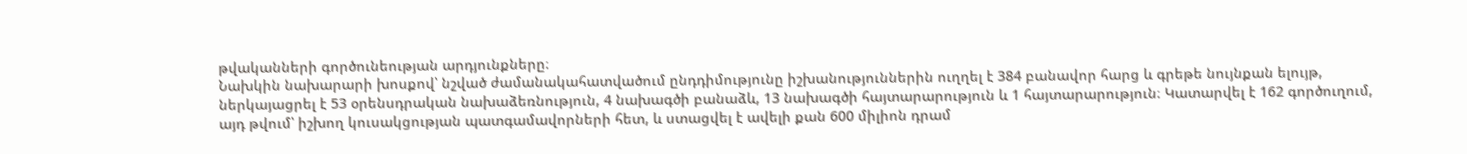թվականների գործունեության արդյունքները։
Նախկին նախարարի խոսքով՝ նշված ժամանակահատվածում ընդդիմությունը իշխանություններին ուղղել է 384 բանավոր հարց և գրեթե նույնքան ելույթ, ներկայացրել է 53 օրենսդրական նախաձեռնություն, 4 նախագծի բանաձև, 13 նախագծի հայտարարություն և 1 հայտարարություն։ Կատարվել է 162 գործուղում, այդ թվում՝ իշխող կուսակցության պատգամավորների հետ, և ստացվել է ավելի քան 600 միլիոն դրամ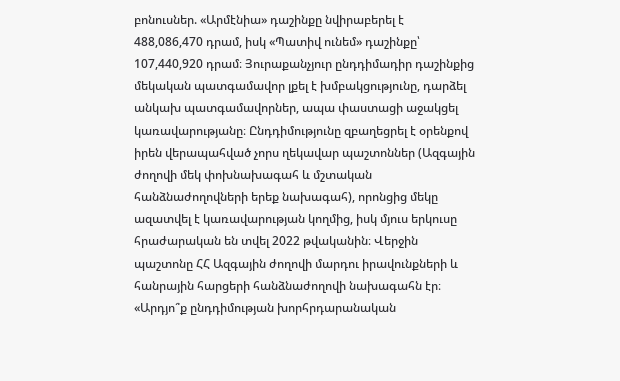բոնուսներ. «Արմէնիա» դաշինքը նվիրաբերել է 488,086,470 դրամ, իսկ «Պատիվ ունեմ» դաշինքը՝ 107,440,920 դրամ։ Յուրաքանչյուր ընդդիմադիր դաշինքից մեկական պատգամավոր լքել է խմբակցությունը, դարձել անկախ պատգամավորներ, ապա փաստացի աջակցել կառավարությանը։ Ընդդիմությունը զբաղեցրել է օրենքով իրեն վերապահված չորս ղեկավար պաշտոններ (Ազգային ժողովի մեկ փոխնախագահ և մշտական հանձնաժողովների երեք նախագահ), որոնցից մեկը ազատվել է կառավարության կողմից, իսկ մյուս երկուսը հրաժարական են տվել 2022 թվականին։ Վերջին պաշտոնը ՀՀ Ազգային ժողովի մարդու իրավունքների և հանրային հարցերի հանձնաժողովի նախագահն էր։
«Արդյո՞ք ընդդիմության խորհրդարանական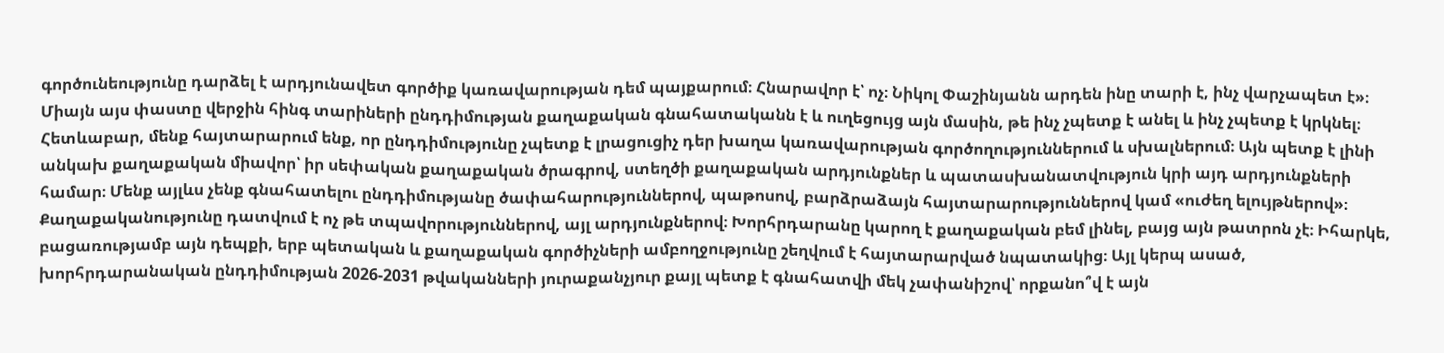գործունեությունը դարձել է արդյունավետ գործիք կառավարության դեմ պայքարում։ Հնարավոր է՝ ոչ։ Նիկոլ Փաշինյանն արդեն ինը տարի է, ինչ վարչապետ է»։ Միայն այս փաստը վերջին հինգ տարիների ընդդիմության քաղաքական գնահատականն է և ուղեցույց այն մասին, թե ինչ չպետք է անել և ինչ չպետք է կրկնել։ Հետևաբար, մենք հայտարարում ենք, որ ընդդիմությունը չպետք է լրացուցիչ դեր խաղա կառավարության գործողություններում և սխալներում։ Այն պետք է լինի անկախ քաղաքական միավոր՝ իր սեփական քաղաքական ծրագրով, ստեղծի քաղաքական արդյունքներ և պատասխանատվություն կրի այդ արդյունքների համար։ Մենք այլևս չենք գնահատելու ընդդիմությանը ծափահարություններով, պաթոսով, բարձրաձայն հայտարարություններով կամ «ուժեղ ելույթներով»։ Քաղաքականությունը դատվում է ոչ թե տպավորություններով, այլ արդյունքներով։ Խորհրդարանը կարող է քաղաքական բեմ լինել, բայց այն թատրոն չէ։ Իհարկե, բացառությամբ այն դեպքի, երբ պետական և քաղաքական գործիչների ամբողջությունը շեղվում է հայտարարված նպատակից։ Այլ կերպ ասած, խորհրդարանական ընդդիմության 2026-2031 թվականների յուրաքանչյուր քայլ պետք է գնահատվի մեկ չափանիշով՝ որքանո՞վ է այն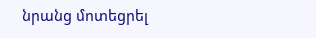նրանց մոտեցրել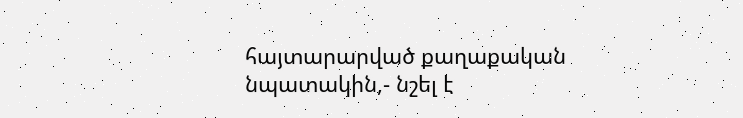հայտարարված քաղաքական նպատակին,- նշել է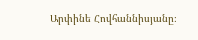Արփինե Հովհաննիսյանը։